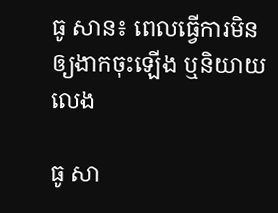ធូ សាន៖ ពេលធ្វើការមិនឲ្យងាកចុះឡើង ឬនិយាយលេង

ធូ សា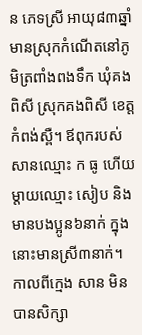ន ភេទស្រី អាយុ៨៣ឆ្នាំ មានស្រុកកំណើតនៅភូមិត្រពាំងពងទឹក ឃុំគងពិសី ស្រុកគងពិសី ខេត្តកំពង់ស្ពឺ។ ឪពុករបស់សានឈ្មោះ ក ធូ ហើយម្ដាយឈ្មោះ សៀប និងមានបងប្អូន៦នាក់ ក្នុងនោះមានស្រី៣នាក់។ កាលពីក្មេង សាន មិនបានសិក្សា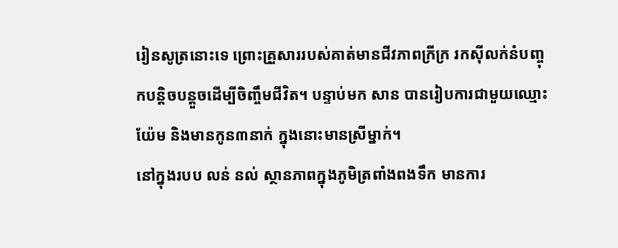រៀនសូត្រនោះទេ ព្រោះគ្រួសាររបស់គាត់មានជីវភាពក្រីក្រ រកស៊ីលក់នំបញ្ចុកបន្តិចបន្តួចដើម្បីចិញ្ចឹមជីវិត។ បន្ទាប់មក សាន បានរៀបការជាមួយឈ្មោះ យ៉ែម និងមានកូន៣នាក់ ក្នុងនោះមានស្រីម្នាក់។
នៅក្នុងរបប លន់ នល់ ស្ថានភាពក្នុងភូមិត្រពាំងពងទឹក មានការ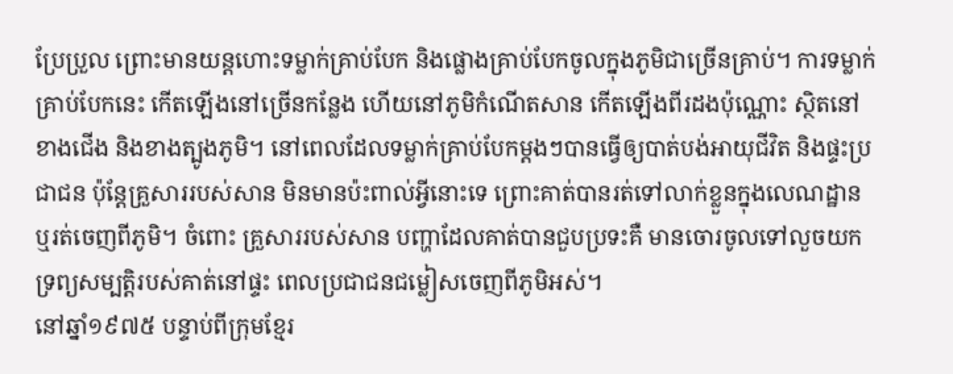ប្រែប្រួល ព្រោះមានយន្តហោះទម្លាក់គ្រាប់បែក និងផ្លោងគ្រាប់បែកចូលក្នុងភូមិជាច្រើនគ្រាប់។ ការទម្លាក់គ្រាប់បែកនេះ កើតឡើងនៅច្រើនកន្លែង ហើយនៅភូមិកំណើតសាន កើតឡើងពីរដងប៉ុណ្ណោះ ស្ថិតនៅខាងជើង និងខាងត្បូងភូមិ។ នៅពេលដែលទម្លាក់គ្រាប់បែកម្ដងៗបានធ្វើឲ្យបាត់បង់អាយុជីវិត និងផ្ទះប្រជាជន ប៉ុន្តែគ្រួសាររបស់សាន មិនមានប៉ះពាល់អ្វីនោះទេ ព្រោះគាត់បានរត់ទៅលាក់ខ្លួនក្នុងលេណដ្ឋាន ឬរត់ចេញពីភូមិ។ ចំពោះ គ្រួសាររបស់សាន បញ្ហាដែលគាត់បានជួបប្រទះគឺ មានចោរចូលទៅលួចយកទ្រព្យសម្បត្តិរបស់គាត់នៅផ្ទះ ពេលប្រជាជនជម្លៀសចេញពីភូមិអស់។
នៅឆ្នាំ១៩៧៥ បន្ទាប់ពីក្រុមខ្មែរ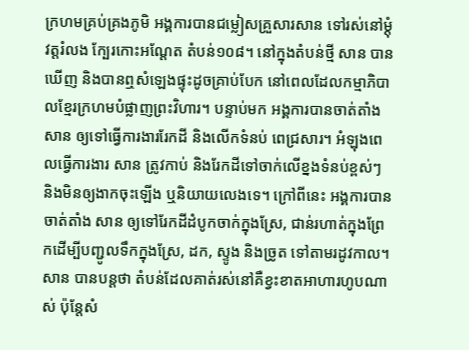ក្រហមគ្រប់គ្រងភូមិ អង្គការបានជម្លៀសគ្រួសារសាន ទៅរស់នៅម្ដុំវត្តរំលង ក្បែរកោះអណ្ដែត តំបន់១០៨។ នៅក្នុងតំបន់ថ្មី សាន បានឃើញ និងបានឮសំឡេងផ្ទុះដូចគ្រាប់បែក នៅពេលដែលកម្មាភិបាលខ្មែរក្រហមបំផ្លាញព្រះវិហារ។ បន្ទាប់មក អង្គការបានចាត់តាំង សាន ឲ្យទៅធ្វើការងាររែកដី និងលើកទំនប់ ពេជ្រសារ។ អំឡុងពេលធ្វើការងារ សាន ត្រូវកាប់ និងរែកដីទៅចាក់លើខ្នងទំនប់ខ្ពស់ៗ និងមិនឲ្យងាកចុះឡើង ឬនិយាយលេងទេ។ ក្រៅពីនេះ អង្គការបានចាត់តាំង សាន ឲ្យទៅរែកដីដំបូកចាក់ក្នុងស្រែ, ជាន់រហាត់ក្នុងព្រែកដើម្បីបញ្ជូលទឹកក្នុងស្រែ, ដក, ស្ទូង និងច្រូត ទៅតាមរដូវកាល។ សាន បានបន្តថា តំបន់ដែលគាត់រស់នៅគឺខ្វះខាតអាហារហូបណាស់ ប៉ុន្តែសំ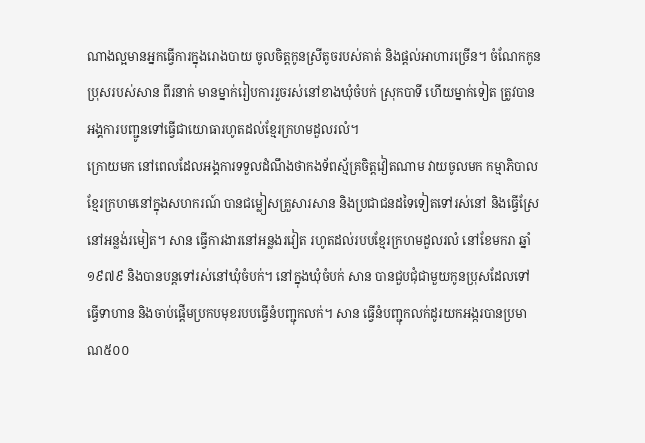ណាងល្អមានអ្នកធ្វើការក្នុងរោងបាយ ចូលចិត្តកូនស្រីតូចរបស់គាត់ និងផ្ដល់អាហារច្រើន។ ចំណែកកូនប្រុសរបស់សាន ពីរនាក់ មានម្នាក់រៀបការរួចរស់នៅខាងឃុំចំបក់ ស្រុកបាទី ហើយម្នាក់ទៀត ត្រូវបានអង្គការបញ្ជូនទៅធ្វើជាយោធារហូតដល់ខ្មែរក្រហមដួលរលំ។
ក្រោយមក នៅពេលដែលអង្គការទទួលដំណឹងថាកងទ័ពស្ម័គ្រចិត្តវៀតណាម វាយចូលមក កម្មាភិបាលខ្មែរក្រហមនៅក្នុងសហករណ៍ បានជម្លៀសគ្រួសារសាន និងប្រជាជនដទៃទៀតទៅរស់នៅ និងធ្វើស្រែនៅអន្លង់រមៀត។ សាន ធ្វើការងារនៅអន្លងរវៀត រហូតដល់របបខ្មែរក្រហមដួលរលំ នៅខែមករា ឆ្នាំ១៩៧៩ និងបានបន្តទៅរស់នៅឃុំចំបក់។ នៅក្នុងឃុំចំបក់ សាន បានជួបជុំជាមួយកូនប្រុសដែលទៅធ្វើទាហាន និងចាប់ផ្ដើមប្រកបមុខរបបធ្វើនំបញ្ជុកលក់។ សាន ធ្វើនំបញ្ជុកលក់ដូរយកអង្ករបានប្រមាណ៥០០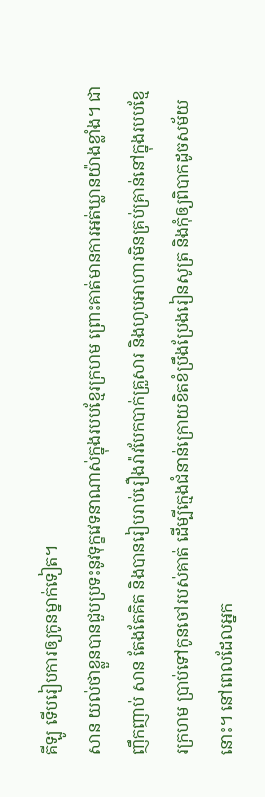គីឡូ ទើបរៀបការឲ្យកូនម្នាក់ទៀត។
សាន យល់ថាខ្លួនបានជួបប្រទះនូវទុក្ខវេទនាណាស់ក្នុងរបបខ្មែរក្រហម ព្រោះគាត់មានការអត់ឃ្លានយ៉ាងខ្លាំង។ ជាញឹកញាប់ សាន តែងតែគិត និងបានរៀបរាប់រឿងរ៉ាវបែកបាក់គ្រួសារ និងហូបអាហារមិនគ្រប់គ្រាន់នៅក្នុងរបបខ្មែរក្រហម ប្រាប់ទៅកូនចៅរបស់គាត់ ដើម្បីក្មេងជំនាន់ក្រោយខិតខំប្រឹងប្រែងរៀនសូត្រ និងកុំឲ្យពិបាកដូចសម័យនោះ។ នៅពេលដែលអ្នក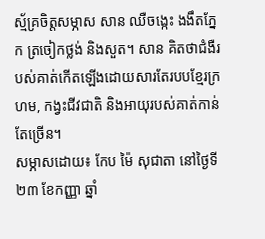ស្ម័គ្រចិត្តសម្ភាស សាន ឈឺចង្កេះ ងងឹតភ្នែក ត្រចៀកថ្លង់ និងសួត។ សាន គិតថាជំងឺរបស់គាត់កើតឡើងដោយសារតែរបបខ្មែរក្រហម, កង្វះជីវជាតិ និងអាយុរបស់គាត់កាន់តែច្រើន។
សម្ភាសដោយ៖ កែប ម៉ៃ សុជាតា នៅថ្ងៃទី២៣ ខែកញ្ញា ឆ្នាំ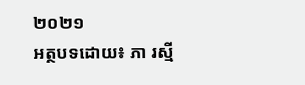២០២១
អត្ថបទដោយ៖ ភា រស្មី